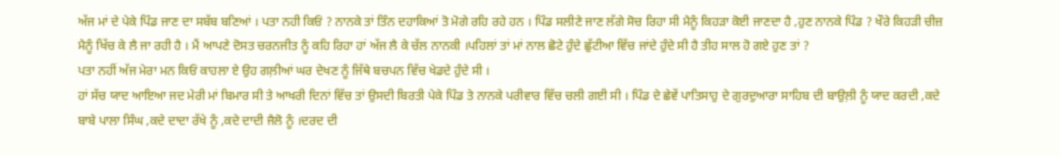ਅੱਜ ਮਾਂ ਦੇ ਪੇਕੇ ਪਿੰਡ ਜਾਣ ਦਾ ਸਬੱਬ ਬਣਿਆਂ । ਪਤਾ ਨਹੀ ਕਿਓਂ ? ਨਾਨਕੇ ਤਾਂ ਤਿੰਨ ਦਹਾਕਿਆਂ ਤੋ ਮੋਗੇ ਰਹਿ ਰਹੇ ਹਨ । ਪਿੰਡ ਸਲੀਣੇ ਜਾਣ ਲੱਗੇ ਸੋਚ ਰਿਹਾ ਸੀ ਮੈਨੂੰ ਕਿਹੜਾ ਕੋਈ ਜਾਣਦਾ ਹੈ ,ਹੁਣ ਨਾਨਕੇ ਪਿੰਡ ? ਖੌਰੇ ਕਿਹੜੀ ਚੀਜ਼ ਮੈਨੂੰ ਖਿੱਚ ਕੇ ਲੈ ਜਾ ਰਹੀ ਹੈ । ਮੈਂ ਆਪਣੇ ਦੋਸਤ ਚਰਨਜੀਤ ਨੂੰ ਕਹਿ ਰਿਹਾ ਹਾਂ ਅੱਜ ਲੈ ਕੇ ਚੱਲ ਨਾਨਕੀ ।ਪਹਿਲਾਂ ਤਾਂ ਮਾਂ ਨਾਲ ਛੋਟੇ ਹੁੰਦੇ ਛੁੱਟੀਆ ਵਿੱਚ ਜਾਂਦੇ ਹੁੰਦੇ ਸੀ ਹੈ ਤੀਹ ਸਾਲ ਹੋ ਗਏ ਹੁਣ ਤਾਂ ?
ਪਤਾ ਨਹੀਂ ਅੱਜ ਮੇਰਾ ਮਨ ਕਿਓਂ ਕਾਹਲਾ ਏ ਉਹ ਗਲ਼ੀਆਂ ਘਰ ਦੇਖਣ ਨੂੰ ਜਿੱਥੇ ਬਚਪਨ ਵਿੱਚ ਖੇਡਦੇ ਹੁੰਦੇ ਸੀ ।
ਹਾਂ ਸੱਚ ਯਾਦ ਆਇਆ ਜਦ ਮੇਰੀ ਮਾਂ ਬਿਮਾਰ ਸੀ ਤੇ ਆਖਰੀ ਦਿਨਾਂ ਵਿੱਚ ਤਾਂ ਉਸਦੀ ਬਿਰਤੀ ਪੇਕੇ ਪਿੰਡ ਤੇ ਨਾਨਕੇ ਪਰੀਵਾਰ ਵਿੱਚ ਚਲੀ ਗਈ ਸੀ । ਪਿੰਡ ਦੇ ਛੇਵੇਂ ਪਾਤਿਸਾਹੁ ਦੇ ਗੁਰਦੁਆਰਾ ਸਾਹਿਬ ਦੀ ਬਾਉਲ਼ੀ ਨੂੰ ਯਾਦ ਕਰਦੀ ,ਕਦੇ ਬਾਬੇ ਪਾਲਾ ਸਿੰਘ ,ਕਦੇ ਦਾਦਾ ਰੱਖੇ ਨੂੰ ,ਕਦੇ ਦਾਦੀ ਜੈਲੋ ਨੂੰ ।ਦਰਦ ਦੀ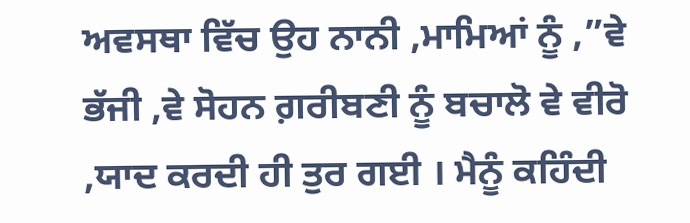ਅਵਸਥਾ ਵਿੱਚ ਉਹ ਨਾਨੀ ,ਮਾਮਿਆਂ ਨੂੰ ,”ਵੇ ਭੱਜੀ ,ਵੇ ਸੋਹਨ ਗ਼ਰੀਬਣੀ ਨੂੰ ਬਚਾਲੋ ਵੇ ਵੀਰੋ ,ਯਾਦ ਕਰਦੀ ਹੀ ਤੁਰ ਗਈ । ਮੈਨੂੰ ਕਹਿੰਦੀ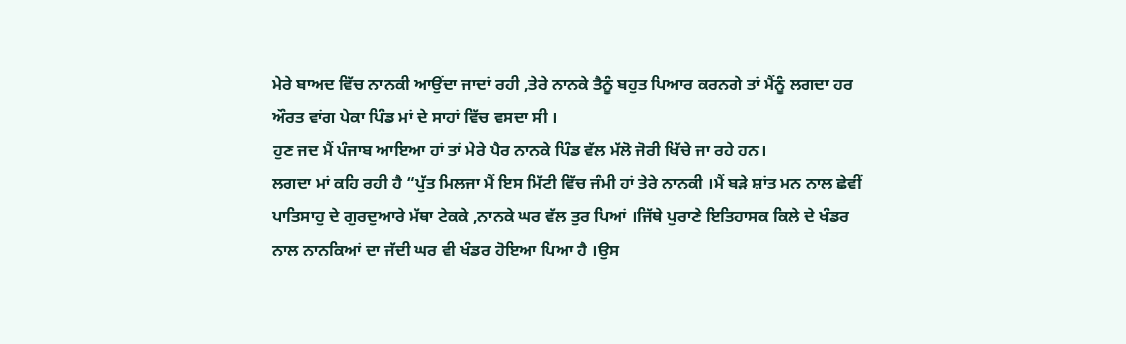ਮੇਰੇ ਬਾਅਦ ਵਿੱਚ ਨਾਨਕੀ ਆਉਂਦਾ ਜਾਦਾਂ ਰਹੀ ,ਤੇਰੇ ਨਾਨਕੇ ਤੈਨੂੰ ਬਹੁਤ ਪਿਆਰ ਕਰਨਗੇ ਤਾਂ ਮੈਂਨੂੰ ਲਗਦਾ ਹਰ ਔਰਤ ਵਾਂਗ ਪੇਕਾ ਪਿੰਡ ਮਾਂ ਦੇ ਸਾਹਾਂ ਵਿੱਚ ਵਸਦਾ ਸੀ ।
ਹੁਣ ਜਦ ਮੈਂ ਪੰਜਾਬ ਆਇਆ ਹਾਂ ਤਾਂ ਮੇਰੇ ਪੈਰ ਨਾਨਕੇ ਪਿੰਡ ਵੱਲ ਮੱਲੋ ਜੋਰੀ ਖਿੱਚੇ ਜਾ ਰਹੇ ਹਨ।
ਲਗਦਾ ਮਾਂ ਕਹਿ ਰਹੀ ਹੈ “ਪੁੱਤ ਮਿਲਜਾ ਮੈਂ ਇਸ ਮਿੱਟੀ ਵਿੱਚ ਜੰਮੀ ਹਾਂ ਤੇਰੇ ਨਾਨਕੀ ।ਮੈਂ ਬੜੇ ਸ਼ਾਂਤ ਮਨ ਨਾਲ ਛੇਵੀਂ ਪਾਤਿਸਾਹੁ ਦੇ ਗੁਰਦੁਆਰੇ ਮੱਥਾ ਟੇਕਕੇ ,ਨਾਨਕੇ ਘਰ ਵੱਲ ਤੁਰ ਪਿਆਂ ।ਜਿੱਥੇ ਪੁਰਾਣੇ ਇਤਿਹਾਸਕ ਕਿਲੇ ਦੇ ਖੰਡਰ ਨਾਲ ਨਾਨਕਿਆਂ ਦਾ ਜੱਦੀ ਘਰ ਵੀ ਖੰਡਰ ਹੋਇਆ ਪਿਆ ਹੈ ।ਉਸ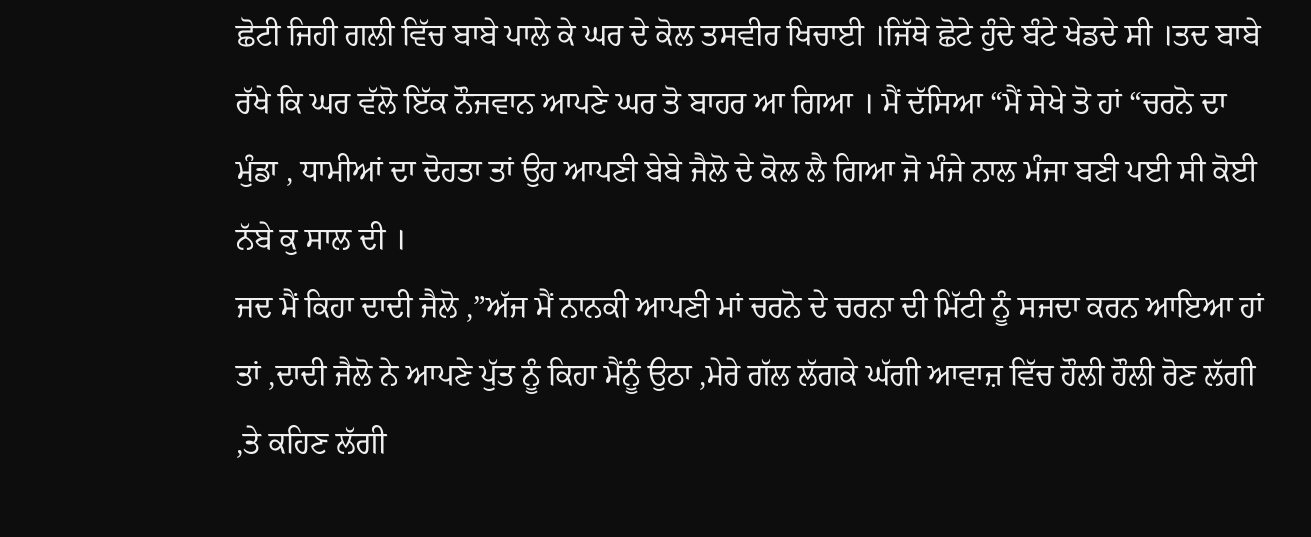ਛੋਟੀ ਜਿਹੀ ਗਲੀ ਵਿੱਚ ਬਾਬੇ ਪਾਲੇ ਕੇ ਘਰ ਦੇ ਕੋਲ ਤਸਵੀਰ ਖਿਚਾਈ ।ਜਿੱਥੇ ਛੋਟੇ ਹੁੰਦੇ ਬੰਟੇ ਖੇਡਦੇ ਸੀ ।ਤਦ ਬਾਬੇ ਰੱਖੇ ਕਿ ਘਰ ਵੱਲੋ ਇੱਕ ਨੌਜਵਾਨ ਆਪਣੇ ਘਰ ਤੋ ਬਾਹਰ ਆ ਗਿਆ । ਮੈਂ ਦੱਸਿਆ “ਮੈਂ ਸੇਖੇ ਤੋ ਹਾਂ “ਚਰਨੋ ਦਾ ਮੁੰਡਾ , ਧਾਮੀਆਂ ਦਾ ਦੋਹਤਾ ਤਾਂ ਉਹ ਆਪਣੀ ਬੇਬੇ ਜੈਲੋ ਦੇ ਕੋਲ ਲੈ ਗਿਆ ਜੋ ਮੰਜੇ ਨਾਲ ਮੰਜਾ ਬਣੀ ਪਈ ਸੀ ਕੋਈ ਨੱਬੇ ਕੁ ਸਾਲ ਦੀ ।
ਜਦ ਮੈਂ ਕਿਹਾ ਦਾਦੀ ਜੈਲੋ ,”ਅੱਜ ਮੈਂ ਨਾਨਕੀ ਆਪਣੀ ਮਾਂ ਚਰਨੋ ਦੇ ਚਰਨਾ ਦੀ ਮਿੱਟੀ ਨੂੰ ਸਜਦਾ ਕਰਨ ਆਇਆ ਹਾਂ ਤਾਂ ,ਦਾਦੀ ਜੈਲੋ ਨੇ ਆਪਣੇ ਪੁੱਤ ਨੂੰ ਕਿਹਾ ਮੈਂਨੂੰ ਉਠਾ ,ਮੇਰੇ ਗੱਲ ਲੱਗਕੇ ਘੱਗੀ ਆਵਾਜ਼ ਵਿੱਚ ਹੌਲੀ ਹੌਲੀ ਰੋਣ ਲੱਗੀ ,ਤੇ ਕਹਿਣ ਲੱਗੀ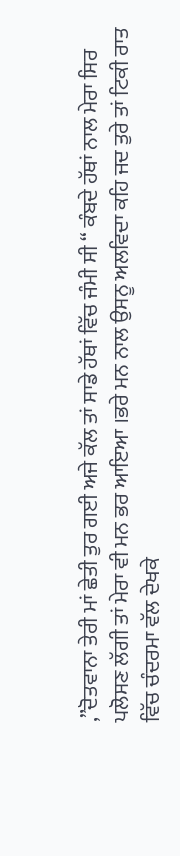,”ਦੋਤਵਾਨਾ ਤੇਰੀ ਮਾਂ ਛੇਤੀ ਤੁਰ ਗਈ ਅਜੇ ਕੱਲ ਤਾਂ ਸਾਡੇ ਹੱਥਾਂ ਵਿੱਚ ਜੰਮੀ ਸੀ “ ਕੰਬਦੇ ਹੱਥਾਂ ਨਾਲ ਮੇਰਾ ਸਿਰ ਪਲੋਸਣ ਲੱਗੀ ਤਾਂ ਮੇਰਾ ਵੀ ਮਨ ਭਰ ਆਇਆ ।ਭਰੇ ਮਨ ਨਾਲ ਉਸਨੂ ਅਲਵਿਦਾ ਕਹਿ ਜਦ ਤੁਰੇ ਤਾਂ ਟਿਕੀ ਰਾਤ ਵਿੱਚ ਚੰਦਰਮਾ ਵੱਲ ਦੇਖਕੇ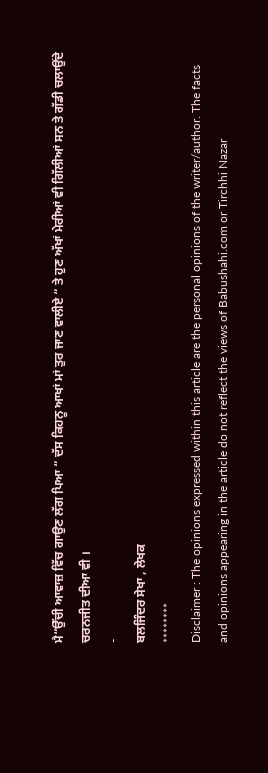ਮੈ“ਉੱਚੀ ਆਵਾਜ਼ ਵਿੱਚ ਗਾਉਣ ਲੱਗ ਪਿਆ “ ਦੱਸ ਕਿਹਨੂ ਆਖਾਂ ਮਾਂ ਤੁਰ ਜਾਣ ਵਾਲੀਏ “ ਤੇ ਹੁਣ ਅੱਖਾਂ ਮੇਰੀਆਂ ਵੀ ਗਿੱਲੀਆਂ ਸਨ ਤੇ ਗੱਡੀ ਚਲਾਉਂਦੇ ਚਰਨਜੀਤ ਦੀਆ ਵੀ ।
-
ਬਲਜਿੰਦਰ ਸੇਖਾ , ਲੇਖਕ
********
Disclaimer : The opinions expressed within this article are the personal opinions of the writer/author. The facts and opinions appearing in the article do not reflect the views of Babushahi.com or Tirchhi Nazar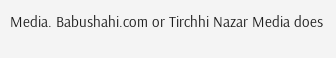Media. Babushahi.com or Tirchhi Nazar Media does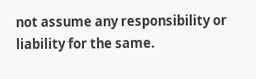not assume any responsibility or liability for the same.